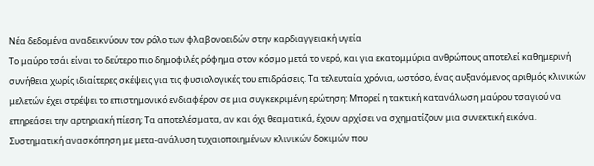Νέα δεδομένα αναδεικνύουν τον ρόλο των φλαβονοειδών στην καρδιαγγειακή υγεία
Το μαύρο τσάι είναι το δεύτερο πιο δημοφιλές ρόφημα στον κόσμο μετά το νερό, και για εκατομμύρια ανθρώπους αποτελεί καθημερινή συνήθεια χωρίς ιδιαίτερες σκέψεις για τις φυσιολογικές του επιδράσεις. Τα τελευταία χρόνια, ωστόσο, ένας αυξανόμενος αριθμός κλινικών μελετών έχει στρέψει το επιστημονικό ενδιαφέρον σε μια συγκεκριμένη ερώτηση: Mπορεί η τακτική κατανάλωση μαύρου τσαγιού να επηρεάσει την αρτηριακή πίεση; Τα αποτελέσματα, αν και όχι θεαματικά, έχουν αρχίσει να σχηματίζουν μια συνεκτική εικόνα.
Συστηματική ανασκόπηση με μετα-ανάλυση τυχαιοποιημένων κλινικών δοκιμών που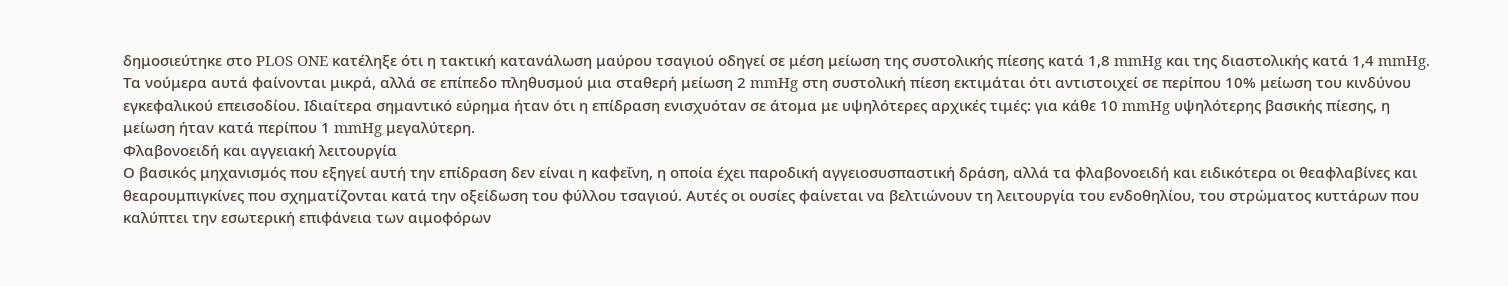δημοσιεύτηκε στο PLOS ONE κατέληξε ότι η τακτική κατανάλωση μαύρου τσαγιού οδηγεί σε μέση μείωση της συστολικής πίεσης κατά 1,8 mmHg και της διαστολικής κατά 1,4 mmHg. Τα νούμερα αυτά φαίνονται μικρά, αλλά σε επίπεδο πληθυσμού μια σταθερή μείωση 2 mmHg στη συστολική πίεση εκτιμάται ότι αντιστοιχεί σε περίπου 10% μείωση του κινδύνου εγκεφαλικού επεισοδίου. Ιδιαίτερα σημαντικό εύρημα ήταν ότι η επίδραση ενισχυόταν σε άτομα με υψηλότερες αρχικές τιμές: για κάθε 10 mmHg υψηλότερης βασικής πίεσης, η μείωση ήταν κατά περίπου 1 mmHg μεγαλύτερη.
Φλαβονοειδή και αγγειακή λειτουργία
Ο βασικός μηχανισμός που εξηγεί αυτή την επίδραση δεν είναι η καφεΐνη, η οποία έχει παροδική αγγειοσυσπαστική δράση, αλλά τα φλαβονοειδή και ειδικότερα οι θεαφλαβίνες και θεαρουμπιγκίνες που σχηματίζονται κατά την οξείδωση του φύλλου τσαγιού. Αυτές οι ουσίες φαίνεται να βελτιώνουν τη λειτουργία του ενδοθηλίου, του στρώματος κυττάρων που καλύπτει την εσωτερική επιφάνεια των αιμοφόρων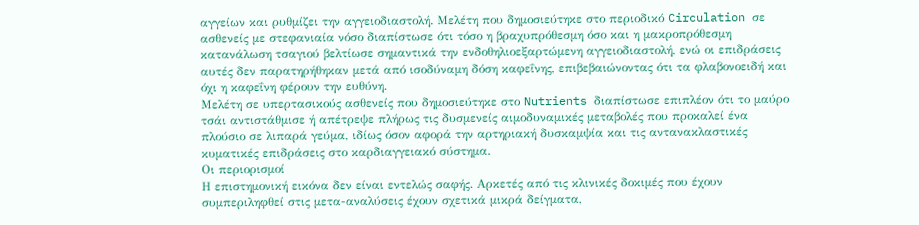αγγείων και ρυθμίζει την αγγειοδιαστολή. Μελέτη που δημοσιεύτηκε στο περιοδικό Circulation σε ασθενείς με στεφανιαία νόσο διαπίστωσε ότι τόσο η βραχυπρόθεσμη όσο και η μακροπρόθεσμη κατανάλωση τσαγιού βελτίωσε σημαντικά την ενδοθηλιοεξαρτώμενη αγγειοδιαστολή, ενώ οι επιδράσεις αυτές δεν παρατηρήθηκαν μετά από ισοδύναμη δόση καφεΐνης, επιβεβαιώνοντας ότι τα φλαβονοειδή και όχι η καφεΐνη φέρουν την ευθύνη.
Μελέτη σε υπερτασικούς ασθενείς που δημοσιεύτηκε στο Nutrients διαπίστωσε επιπλέον ότι το μαύρο τσάι αντιστάθμισε ή απέτρεψε πλήρως τις δυσμενείς αιμοδυναμικές μεταβολές που προκαλεί ένα πλούσιο σε λιπαρά γεύμα, ιδίως όσον αφορά την αρτηριακή δυσκαμψία και τις αντανακλαστικές κυματικές επιδράσεις στο καρδιαγγειακό σύστημα.
Οι περιορισμοί
Η επιστημονική εικόνα δεν είναι εντελώς σαφής. Αρκετές από τις κλινικές δοκιμές που έχουν συμπεριληφθεί στις μετα-αναλύσεις έχουν σχετικά μικρά δείγματα,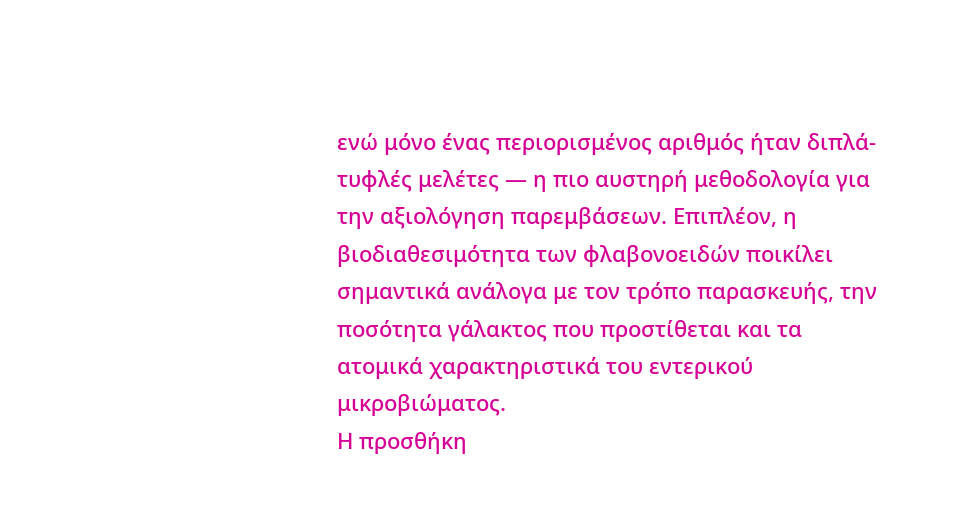ενώ μόνο ένας περιορισμένος αριθμός ήταν διπλά-τυφλές μελέτες — η πιο αυστηρή μεθοδολογία για την αξιολόγηση παρεμβάσεων. Επιπλέον, η βιοδιαθεσιμότητα των φλαβονοειδών ποικίλει σημαντικά ανάλογα με τον τρόπο παρασκευής, την ποσότητα γάλακτος που προστίθεται και τα ατομικά χαρακτηριστικά του εντερικού μικροβιώματος.
Η προσθήκη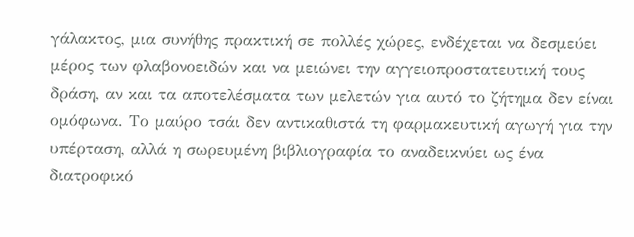γάλακτος, μια συνήθης πρακτική σε πολλές χώρες, ενδέχεται να δεσμεύει μέρος των φλαβονοειδών και να μειώνει την αγγειοπροστατευτική τους δράση, αν και τα αποτελέσματα των μελετών για αυτό το ζήτημα δεν είναι ομόφωνα. Το μαύρο τσάι δεν αντικαθιστά τη φαρμακευτική αγωγή για την υπέρταση, αλλά η σωρευμένη βιβλιογραφία το αναδεικνύει ως ένα διατροφικό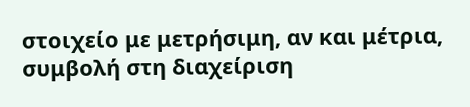στοιχείο με μετρήσιμη, αν και μέτρια, συμβολή στη διαχείριση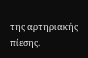της αρτηριακής πίεσης.